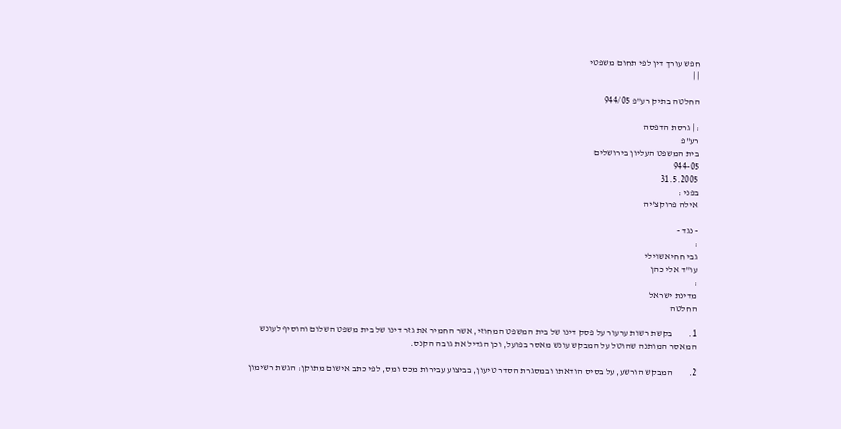חפש עורך דין לפי תחום משפטי
| |

החלטה בתיק רע"פ 944/05

: | גרסת הדפסה
רע"פ
בית המשפט העליון בירושלים
944-05
31.5.2005
בפני :
אילה פרוקצ'יה

- נגד -
:
גבי חחיאשוילי
עו"ד אלי כהן
:
מדינת ישראל
החלטה

1.         בקשת רשות ערעור על פסק דינו של בית המשפט המחוזי, אשר החמיר את גזר דינו של בית משפט השלום והוסיף לעונש המאסר המותנה שהוטל על המבקש עונש מאסר בפועל, וכן הגדיל את גובה הקנס.

2.         המבקש הורשע, על בסיס הודאתו ובמסגרת הסדר טיעון, בביצוע עבירות מכס ומס, לפי כתב אישום מתוקן: הגשת רשימון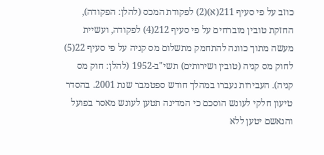כוזב על פי סעיף 211(א)(2) לפקודת המכס (להלן: הפקודה), החזקת טובין מוברחים על פי סעיף 212(4) לפקודה, ועשיית מעשה מתוך כוונה להתחמק מתשלום מס קניה על פי סעיף 22(5) לחוק מס קניה (טובין ושירותים) תשי"ב-1952 (להלן: חוק מס קניה). העבירות נעברו במהלך חודש ספטמבר שנת 2001. בהסדר טיעון חלקי לעונש הוסכם כי המדינה תטען לעונש מאסר בפועל והנאשם יטען ללא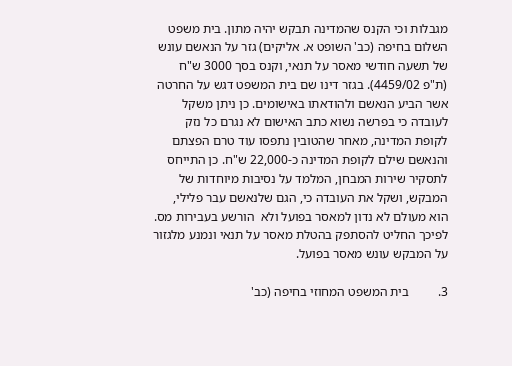מגבלות וכי הקנס שהמדינה תבקש יהיה מתון. בית משפט השלום בחיפה (כב' השופט א. אליקים) גזר על הנאשם עונש של תשעה חודשי מאסר על תנאי, וקנס בסך 3000 ש"ח (ת"פ 4459/02). בגזר דינו שם בית המשפט דגש על החרטה אשר הביע הנאשם ולהודאתו באישומים. כן ניתן משקל לעובדה כי בפרשה נשוא כתב האישום לא נגרם כל נזק לקופת המדינה, מאחר שהטובין נתפסו עוד טרם הפצתם והנאשם שילם לקופת המדינה כ-22,000 ש"ח. כן התייחס לתסקיר שירות המבחן, המלמד על נסיבות מיוחדות של המבקש, ושקל את העובדה כי, הגם שלנאשם עבר פלילי, הוא מעולם לא נדון למאסר בפועל ולא  הורשע בעבירות מס. לפיכך החליט להסתפק בהטלת מאסר על תנאי ונמנע מלגזור על המבקש עונש מאסר בפועל.

3.         בית המשפט המחוזי בחיפה (כב'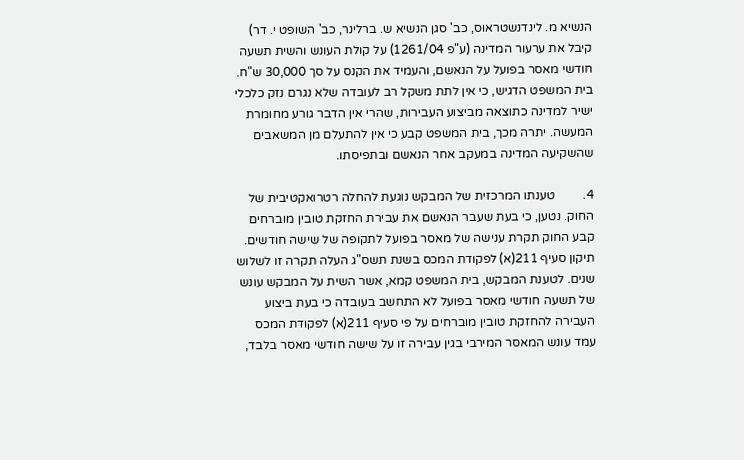הנשיא מ. לינדנשטראוס, כב' סגן הנשיא ש. ברלינר, כב' השופט י. דר) קיבל את ערעור המדינה (ע"פ 1261/04) על קולת העונש והשית תשעה חודשי מאסר בפועל על הנאשם, והעמיד את הקנס על סך 30,000 ש"ח. בית המשפט הדגיש, כי אין לתת משקל רב לעובדה שלא נגרם נזק כלכלי ישיר למדינה כתוצאה מביצוע העבירות, שהרי אין הדבר גורע מחומרת המעשה. יתרה מכך, בית המשפט קבע כי אין להתעלם מן המשאבים שהשקיעה המדינה במעקב אחר הנאשם ובתפיסתו.

4.         טענתו המרכזית של המבקש נוגעת להחלה רטרואקטיבית של החוק. נטען, כי בעת שעבר הנאשם את עבירת החזקת טובין מוברחים קבע החוק תקרת ענישה של מאסר בפועל לתקופה של שישה חודשים. תיקון סעיף 211(א) לפקודת המכס בשנת תשס"ג העלה תקרה זו לשלוש שנים. לטענת המבקש, בית המשפט קמא, אשר השית על המבקש עונש של תשעה חודשי מאסר בפועל לא התחשב בעובדה כי בעת ביצוע העבירה להחזקת טובין מוברחים על פי סעיף 211(א) לפקודת המכס עמד עונש המאסר המירבי בגין עבירה זו על שישה חודשי מאסר בלבד,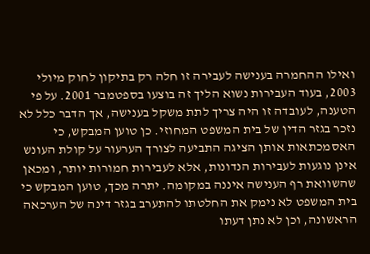ואילו ההחמרה בענישה לעבירה זו חלה רק בתיקון לחוק מיולי 2003, בעוד העבירות נשוא הליך זה בוצעו בספטמבר 2001. על פי הטענה, לעובדה זו היה צריך לתת משקל בענישה, אך הדבר כלל לא נזכר בגזר הדין של בית המשפט המחוזי. כן טוען המבקש, כי האסמכתאות אותן הציגה התביעה לצורך הערעור על קולת העונש אינן נוגעות לעבירות הנדונות, אלא לעבירות חמורות יותר, ומכאן שהשוואת רף הענישה איננה במקומה. יתרה מכך, טוען המבקש כי בית המשפט לא נימק את החלטתו להתערב בגזר דינה של הערכאה הראשונה, וכן לא נתן דעתו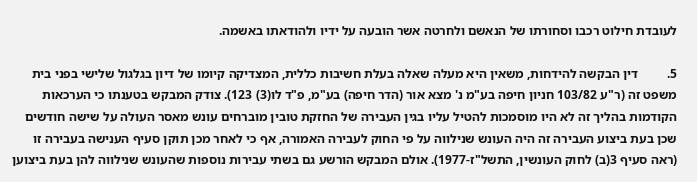לעובדת חילוט רכבו וסחורתו של הנאשם ולחרטה אשר הובעה על ידיו ולהודאתו באשמה.

5.         דין הבקשה להידחות, משאין היא מעלה שאלה בעלת חשיבות כללית, המצדיקה קיומו של דיון בגלגול שלישי בפני בית משפט זה (ר"ע 103/82 חניון חיפה בע"מ נ' מצא אור (הדר חיפה) בע"מ, פ"ד לו(3) 123). צודק המבקש בטענתו כי הערכאות הקודמות בהליך זה לא היו מוסמכות להטיל עליו בגין העבירה של החזקת טובין מוברחים עונש מאסר העולה על שישה חודשים שכן בעת ביצוע העבירה זה היה העונש שנילווה על פי החוק לעבירה האמורה, אף כי לאחר מכן תוקן סעיף הענישה בעבירה זו (ראה סעיף 3(ב) לחוק העונשין, התשל"ז-1977). אולם המבקש הורשע גם בשתי עבירות נוספות שהעונש שנילווה להן בעת ביצוען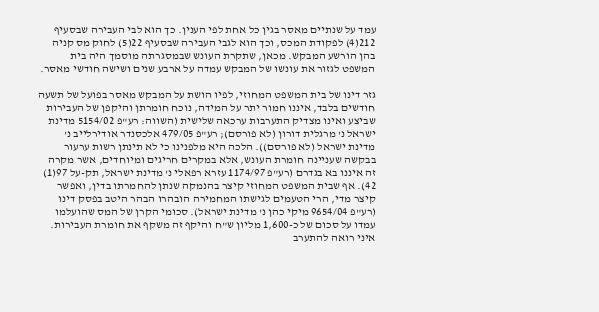עמד על שנתיים מאסר בגין כל אחת לפי הענין. כך הוא לבי העבירה שבסעיף 212(4) לפקודת המכס, וכך הוא לגבי העבירה שבסעיף 22(5) לחוק מס קניה בהן הורשע המבקש. מכאן, שתקרת העונש שבמסגרתה מוסמך היה בית המשפט לגזור את עונשו של המבקש עמדה על ארבע שנים ושישה חודשי מאסר.

גזר דינו של בית המשפט המחוזי, לפיו הושת על המבקש מאסר בפועל של תשעה חודשים בלבד, איננו חמור יתר על המידה, נוכח חומרתן והיקפן של העבירות שביצע ואינו מצדיק התערבות ערכאה שלישית (השווה: רע"פ 5154/02 מדינת ישראל נ' מרגלית דורון (לא פורסם); רע"פ 479/05 אלכסנדר אודירלייב נ' מדינת ישראל (לא פורסם)). הלכה היא מלפנינו כי לא תינתן רשות ערעור בבקשה שעניינה חומרת העונש, אלא במקרים חריגים ומיוחדים, אשר מקרה זה איננו בא בגדרם (רע"פ 1174/97 עזרא רפאלי נ' מדינת ישראל, תק-על 97(1) 42). אף שבית המשפט המחוזי קיצר בהנמקה שנתן להחמרתו בדין, ואפשר קיצר מדי, הרי הטעמים לגישתו המחמירה הובהרו הבהר היטב בפסק דינו (רע"פ 9654/04 מיקי כהן נ' מדינת ישראל). סכומי הקרן של המס שהועלמו עמדו על סכום של כ-1,600 מליון ש"ח והיקף זה משקף את חומרת העבירות. איני רואה להתערב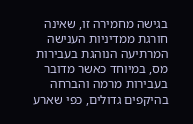בגישה מחמירה זו, שאינה חורגת ממדיניות הענישה המרתיעה הנוהגת בעבירות מס, במיוחד כאשר מדובר בעבירות מרמה והברחה בהיקפים גדולים, כפי שארע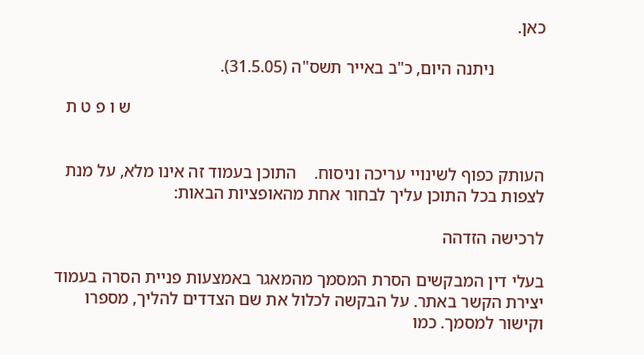כאן.

            ניתנה היום, כ"ב באייר תשס"ה (31.5.05).

                                                                                                ש ו פ ט ת


העותק כפוף לשינויי עריכה וניסוח.    התוכן בעמוד זה אינו מלא, על מנת לצפות בכל התוכן עליך לבחור אחת מהאופציות הבאות:

לרכישה הזדהה

בעלי דין המבקשים הסרת המסמך מהמאגר באמצעות פניית הסרה בעמוד יצירת הקשר באתר. על הבקשה לכלול את שם הצדדים להליך, מספרו וקישור למסמך. כמו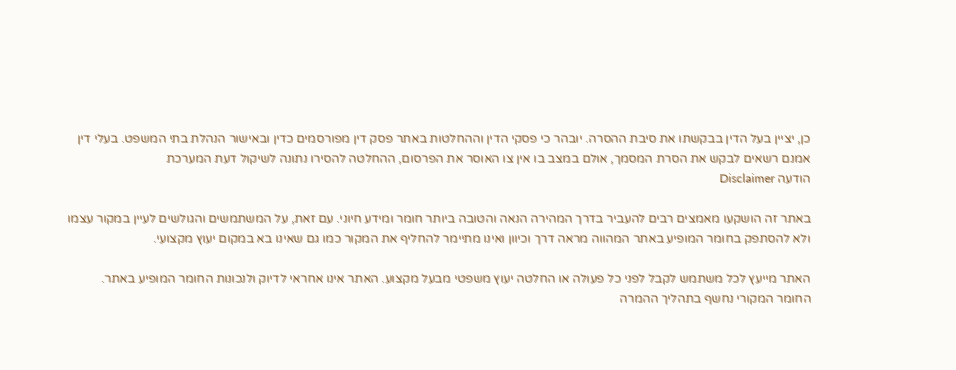כן, יציין בעל הדין בבקשתו את סיבת ההסרה. יובהר כי פסקי הדין וההחלטות באתר פסק דין מפורסמים כדין ובאישור הנהלת בתי המשפט. בעלי דין אמנם רשאים לבקש את הסרת המסמך, אולם במצב בו אין צו האוסר את הפרסום, ההחלטה להסירו נתונה לשיקול דעת המערכת
הודעה Disclaimer

באתר זה הושקעו מאמצים רבים להעביר בדרך המהירה הנאה והטובה ביותר חומר ומידע חיוני. עם זאת, על המשתמשים והגולשים לעיין במקור עצמו ולא להסתפק בחומר המופיע באתר המהווה מראה דרך וכיוון ואינו מתיימר להחליף את המקור כמו גם שאינו בא במקום יעוץ מקצועי.

האתר מייעץ לכל משתמש לקבל לפני כל פעולה או החלטה יעוץ משפטי מבעל מקצוע. האתר אינו אחראי לדיוק ולנכונות החומר המופיע באתר. החומר המקורי נחשף בתהליך ההמרה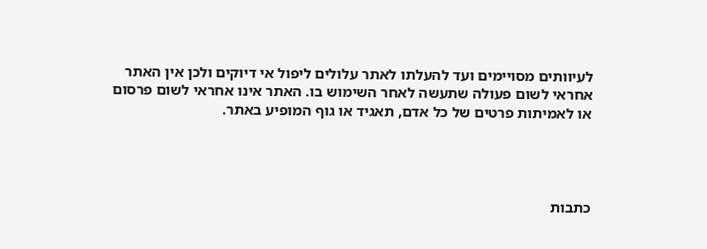לעיוותים מסויימים ועד להעלתו לאתר עלולים ליפול אי דיוקים ולכן אין האתר אחראי לשום פעולה שתעשה לאחר השימוש בו. האתר אינו אחראי לשום פרסום או לאמיתות פרטים של כל אדם, תאגיד או גוף המופיע באתר.




כתבות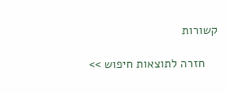קשורות

    חזרה לתוצאות חיפוש >>